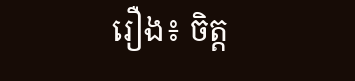រឿង៖ ចិត្ត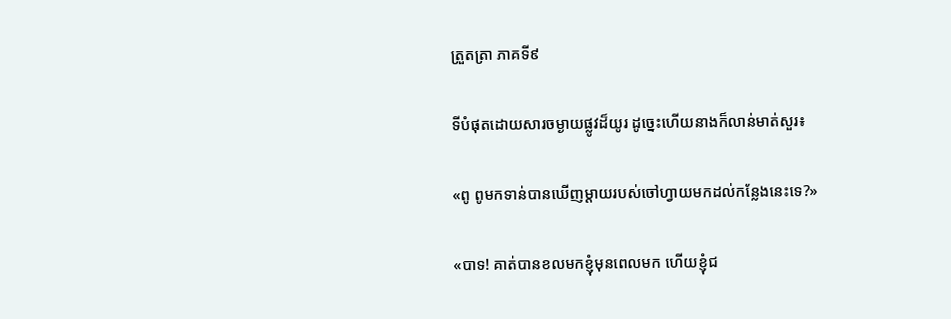ត្រួតត្រា ភាគទី៩

ទីបំផុតដោយសារចម្ងាយផ្លូវដ៏យូរ ដូច្នេះហើយនាងក៏លាន់មាត់សួរ៖

«ពូ ពូមកទាន់បានឃើញម្តាយរបស់ចៅហ្វាយមកដល់កន្លែងនេះទេ?»

«បាទ! គាត់បានខលមកខ្ញុំមុនពេលមក ហើយខ្ញុំជ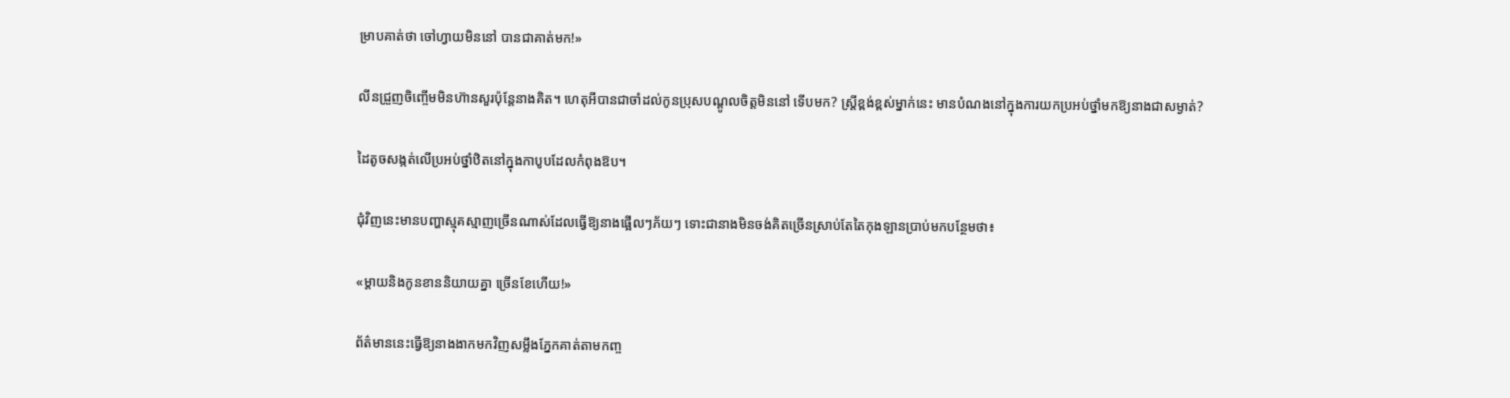ម្រាបគាត់ថា ចៅហ្វាយមិននៅ បានជាគាត់មក!»

លីនជ្រួញចិញ្ចើមមិនហ៊ានសួរប៉ុន្តែនាងគិត។ ហេតុអីបានជាចាំដល់កូនប្រុសបណ្ដូលចិត្តមិននៅ ទើបមក? ស្ត្រីខ្ពង់ខ្ពស់ម្នាក់នេះ មានបំណងនៅក្នុងការយកប្រអប់ថ្នាំមកឱ្យនាងជាសម្ងាត់?

ដៃតូចសង្កត់លើប្រអប់ថ្នាំឋិតនៅក្នុងកាបូបដែលកំពុងឱប។

ជុំវិញនេះមានបញ្ហាស្មុគស្មាញច្រើនណាស់ដែលធ្វើឱ្យនាងផ្អើលៗភ័យៗ ទោះជានាងមិនចង់គិតច្រើនស្រាប់តែតៃកុងឡានប្រាប់មកបន្ថែមថា៖

«ម្តាយនិងកូនខាននិយាយគ្នា ច្រើនខែហើយ!»

ព័ត៌មាននេះធ្វើឱ្យនាងងាកមកវិញសម្លឹងភ្នែកគាត់តាមកញ្ច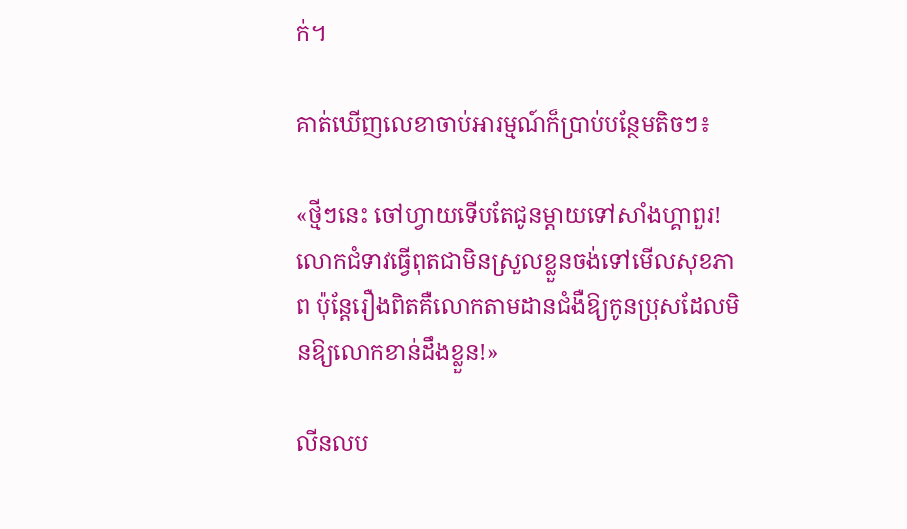ក់។

គាត់ឃើញលេខាចាប់អារម្មណ៍ក៏ប្រាប់បន្ថែមតិចៗ៖

«ថ្មីៗនេះ ចៅហ្វាយទើបតែជូនម្តាយទៅសាំងហ្គាពួរ! លោកជំទាវធ្វើពុតជាមិនស្រួលខ្លួនចង់ទៅមើលសុខភាព ប៉ុន្តែរឿងពិតគឺលោកតាមដានជំងឺឱ្យកូនប្រុសដែលមិនឱ្យលោកខាន់ដឹងខ្លួន!»

លីនលប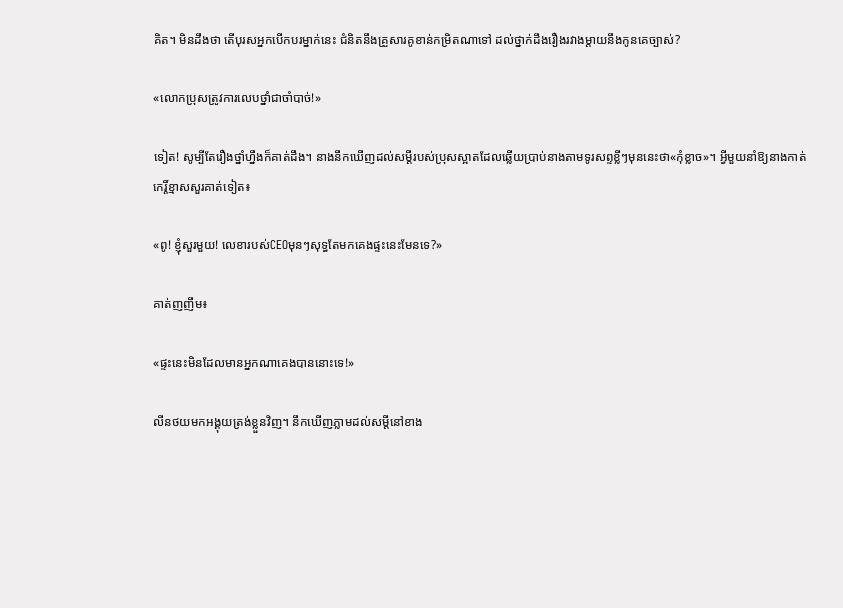គិត។ មិនដឹងថា តើបុរសអ្នកបើកបរម្នាក់នេះ ជំនិតនឹងគ្រួសារគូខាន់កម្រិតណាទៅ ដល់ថ្នាក់ដឹងរឿងរវាងម្តាយនឹងកូនគេច្បាស់?

«លោកប្រុសត្រូវការលេបថ្នាំជាចាំបាច់!»

ទៀត! សូម្បីតែរឿងថ្នាំហ្នឹងក៏គាត់ដឹង។ នាងនឹកឃើញដល់សម្តីរបស់ប្រុសស្អាតដែលឆ្លើយប្រាប់នាងតាមទូរសព្ទខ្លីៗមុននេះថា«កុំខ្លាច»។ អ្វីមួយនាំឱ្យនាងកាត់កេរ្តិ៍ខ្មាសសួរគាត់ទៀត៖

«ពូ! ខ្ញុំសួរមួយ! លេខារបស់CEOមុនៗសុទ្ធតែមកគេងផ្ទះនេះមែនទេ?»

គាត់ញញឹម៖

«ផ្ទះនេះមិនដែលមានអ្នកណាគេងបាននោះទេ!»

លីនថយមកអង្គុយត្រង់ខ្លួនវិញ។ នឹកឃើញភ្លាមដល់សម្ដីនៅខាង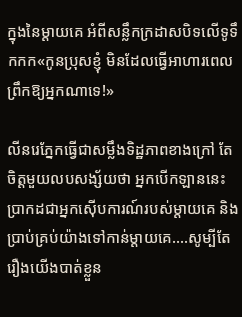ក្នុងនៃម្តាយគេ អំពីសន្លឹកក្រដាសបិទលើទូទឹកកក«កូនប្រុសខ្ញុំ មិនដែលធ្វើអាហារពេលព្រឹកឱ្យអ្នកណាទេ!»

លីនរេភ្នែកធ្វើជាសម្លឹងទិដ្ឋភាពខាងក្រៅ តែចិត្តមួយលបសង្ស័យថា អ្នកបើកឡាននេះប្រាកដជាអ្នកស៊ើបការណ៍របស់ម្តាយគេ និងប្រាប់គ្រប់យ៉ាងទៅកាន់ម្តាយគេ….សូម្បីតែរឿងយើងបាត់ខ្លួន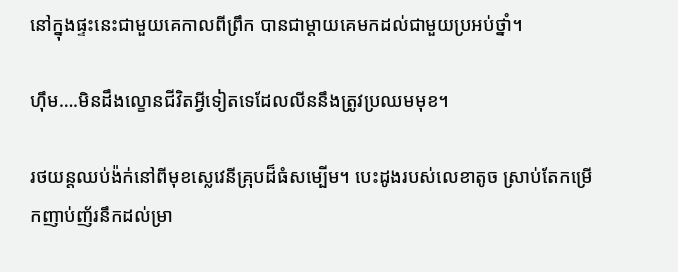នៅក្នុងផ្ទះនេះជាមួយគេកាលពីព្រឹក បានជាម្តាយគេមកដល់ជាមួយប្រអប់ថ្នាំ។

ហ៊ឹម….មិនដឹងល្ខោនជីវិតអ្វីទៀតទេដែលលីននឹងត្រូវប្រឈមមុខ។

រថយន្តឈប់ង៉ក់នៅពីមុខស្លេវេនីគ្រុបដ៏ធំសម្បើម។ បេះដូងរបស់លេខាតូច ស្រាប់តែកម្រើកញាប់ញ័រនឹកដល់ម្រា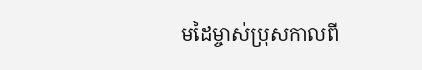មដៃម្ចាស់ប្រុសកាលពី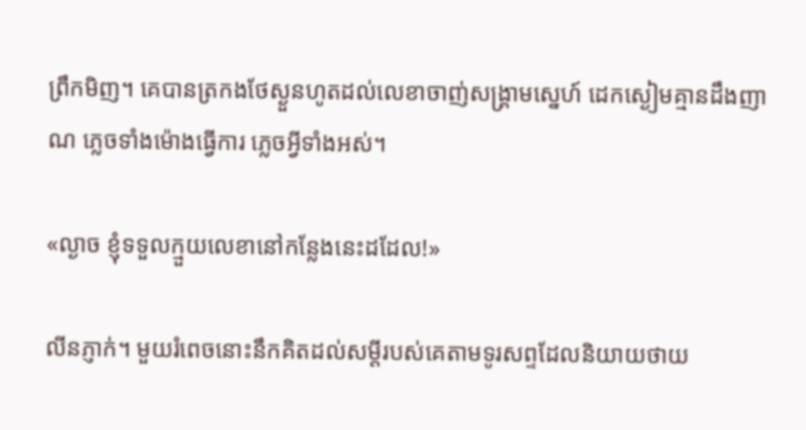ព្រឹកមិញ។ គេបានត្រកងថែស្ងួនហូតដល់លេខាចាញ់សង្គ្រាមស្នេហ៍ ដេកស្ងៀមគ្មានដឹងញាណ ភ្លេចទាំងម៉ោងធ្វើការ ភ្លេចអ្វីទាំងអស់។

«ល្ងាច ខ្ញុំទទួលក្មួយលេខានៅកន្លែងនេះដដែល!»

លីនភ្ញាក់។ មួយរំពេចនោះនឹកគិតដល់សម្ដីរបស់គេតាមទូរសព្ទដែលនិយាយថាយ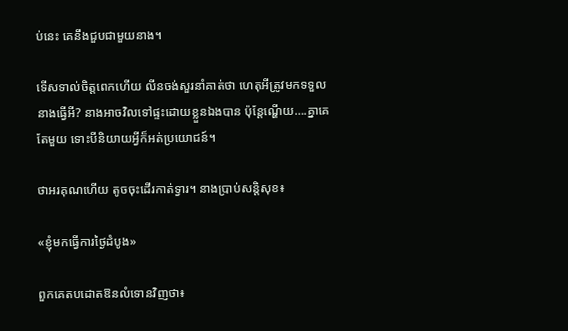ប់នេះ គេនឹងជួបជាមួយនាង។

ទើសទាល់ចិត្តពេកហើយ លីនចង់សួរនាំគាត់ថា ហេតុអីត្រូវមកទទួលនាងធ្វើអី? នាងអាចវិលទៅផ្ទះដោយខ្លួនឯងបាន ប៉ុន្តែណ្ហើយ….គ្នាគេតែមួយ ទោះបីនិយាយអ្វីក៏អត់ប្រយោជន៍។

ថាអរគុណហើយ តូចចុះដើរកាត់ទ្វារ។ នាងប្រាប់សន្តិសុខ៖

«ខ្ញុំមកធ្វើការថ្ងៃដំបូង»

ពួកគេតបដោតឱនលំទោនវិញថា៖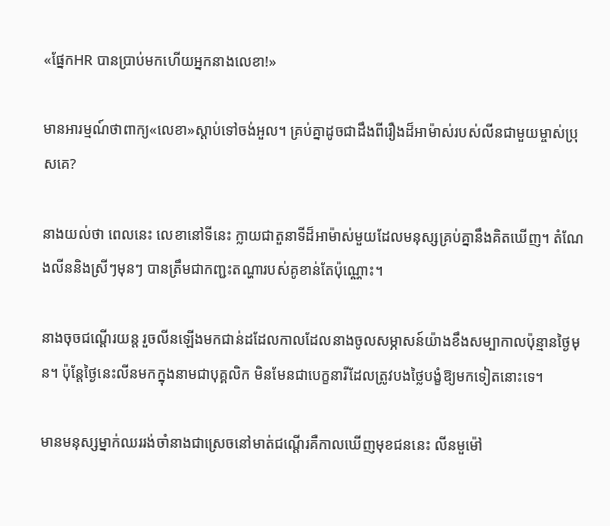«ផ្នែកHR បានប្រាប់មកហើយអ្នកនាងលេខា!»

មានអារម្មណ៍ថាពាក្យ«លេខា»ស្តាប់ទៅចង់អួល។ គ្រប់គ្នាដូចជាដឹងពីរឿងដ៏អាម៉ាស់របស់លីនជាមួយម្ចាស់ប្រុសគេ?

នាងយល់ថា ពេលនេះ លេខានៅទីនេះ ក្លាយជាតួនាទីដ៏អាម៉ាស់មួយដែលមនុស្សគ្រប់គ្នានឹងគិតឃើញ។ តំណែងលីននិងស្រីៗមុនៗ បានត្រឹមជាកញ្ជះតណ្ហារបស់គូខាន់តែប៉ុណ្ណោះ។

នាងចុចជណ្ដើរយន្ត រួចលីនឡើងមកជាន់ដដែលកាលដែលនាងចូលសម្ភាសន៍យ៉ាងខឹងសម្បាកាលប៉ុន្មានថ្ងៃមុន។ ប៉ុន្តែថ្ងៃនេះលីនមកក្នុងនាមជាបុគ្គលិក មិនមែនជាបេក្ខនារីដែលត្រូវបងថ្លៃបង្ខំឱ្យមកទៀតនោះទេ។

មានមនុស្សម្នាក់ឈររង់ចាំនាងជាស្រេចនៅមាត់ជណ្ដើរគឺកាលឃើញមុខជននេះ លីនមួម៉ៅ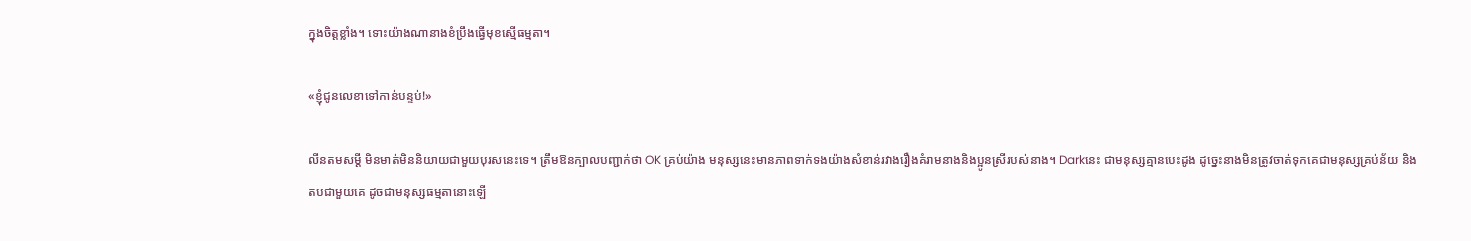ក្នុងចិត្តខ្លាំង។ ទោះយ៉ាងណានាងខំប្រឹងធ្វើមុខស្មើធម្មតា។

«ខ្ញុំជូនលេខាទៅកាន់បន្ទប់!»

លីនតមសម្តី មិនមាត់មិននិយាយជាមួយបុរសនេះទេ។ ត្រឹមឱនក្បាលបញ្ជាក់ថា OK គ្រប់យ៉ាង មនុស្សនេះមានភាពទាក់ទងយ៉ាងសំខាន់រវាងរឿងគំរាមនាងនិងប្អូនស្រីរបស់នាង។ Darkនេះ ជាមនុស្សគ្មានបេះដូង ដូច្នេះនាងមិនត្រូវចាត់ទុកគេជាមនុស្សគ្រប់ន័យ និងតបជាមួយគេ ដូចជាមនុស្សធម្មតានោះឡើ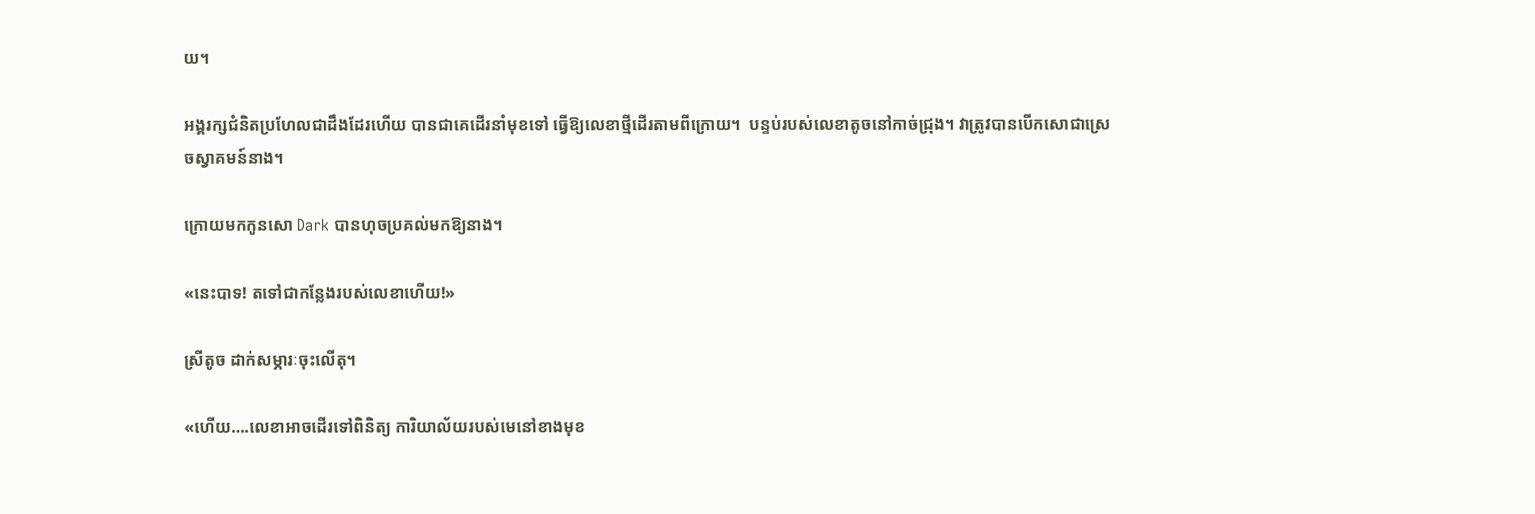យ។

អង្គរក្សជំនិតប្រហែលជាដឹងដែរហើយ បានជាគេដើរនាំមុខទៅ ធ្វើឱ្យលេខាថ្មីដើរតាមពីក្រោយ។  បន្ទប់របស់លេខាតូចនៅកាច់ជ្រុង។ វាត្រូវបានបើកសោជាស្រេចស្វាគមន៍នាង។

ក្រោយមកកូនសោ Dark បានហុចប្រគល់មកឱ្យនាង។

«នេះបាទ! តទៅជាកន្លែងរបស់លេខាហើយ!»

ស្រីតូច ដាក់សម្ភារៈចុះលើតុ។

«ហើយ….លេខាអាចដើរទៅពិនិត្យ ការិយាល័យរបស់មេនៅខាងមុខ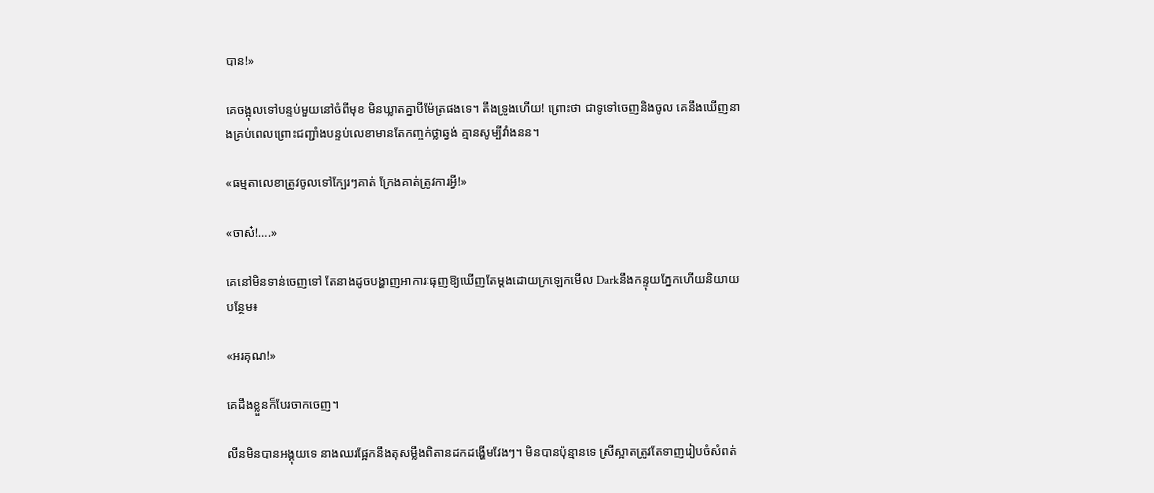បាន!»

គេចង្អុលទៅបន្ទប់មួយនៅចំពីមុខ មិនឃ្លាតគ្នាបីម៉ែត្រផងទេ។ តឹងទ្រូងហើយ! ព្រោះថា ជាទូទៅចេញនិងចូល គេនឹងឃើញនាងគ្រប់ពេលព្រោះជញ្ជាំងបន្ទប់លេខាមានតែកញ្ចក់ថ្លាឆ្វង់ គ្មានសូម្បីវាំងនន។

«ធម្មតាលេខាត្រូវចូលទៅក្បែរៗគាត់ ក្រែងគាត់ត្រូវការអ្វី!»

«ចាស៎!….»

គេនៅមិនទាន់ចេញទៅ តែនាងដូចបង្ហាញអាការៈធុញឱ្យឃើញតែម្តងដោយក្រឡេកមើល Darkនឹងកន្ទុយភ្នែកហើយនិយាយបន្ថែម៖

«អរគុណ!»

គេដឹងខ្លួនក៏បែរចាកចេញ។

លីនមិនបានអង្គុយទេ នាងឈរផ្អែកនឹងតុសម្លឹងពិតានដកដង្ហើមវែងៗ។ មិនបានប៉ុន្មានទេ ស្រីស្អាតត្រូវតែទាញរៀបចំសំពត់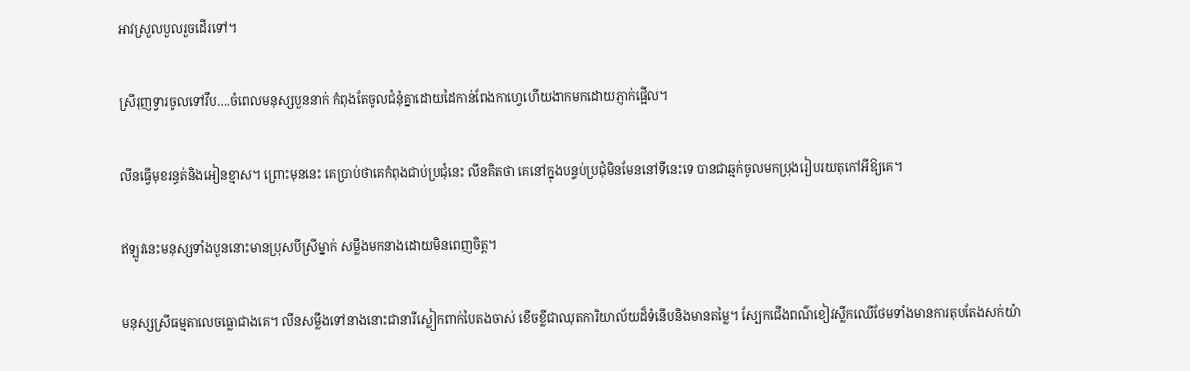អាវស្រួលបួលរួចដើរទៅ។

ស្រីរុញទ្វារចូលទៅវឹប….ចំពេលមនុស្សបួននាក់ កំពុងតែចូលជំនុំគ្នាដោយដៃកាន់ពែងកាហ្វេហើយងាកមកដោយភ្ញាក់ផ្អើល។

លីនធ្វើមុខរន្ធត់និងអៀនខ្មាស។ ព្រោះមុននេះ គេប្រាប់ថាគេកំពុងជាប់ប្រជុំនេះ លីនគិតថា គេនៅក្នុងបន្ទប់ប្រជុំមិនមែននៅទីនេះទេ បានជាឆ្មក់ចូលមកប្រុងរៀបរយតុកៅអីឱ្យគេ។

ឥឡូវនេះមនុស្សទាំងបួននោះមានប្រុសបីស្រីម្នាក់ សម្លឹងមកនាងដោយមិនពេញចិត្ត។

មនុស្សស្រីធម្មតាលេចធ្លោជាងគេ។ លីនសម្លឹងទៅនាងនោះជានារីស្លៀកពាក់បៃតងចាស់ ខើចខ្លីជាឈុតការិយាល័យដ៏ទំនើបនិងមានតម្លៃ។ ស្បែកជើងពណ៌ខៀវស្លឹកឈើថែមទាំងមានការតុបតែងសក់យ៉ា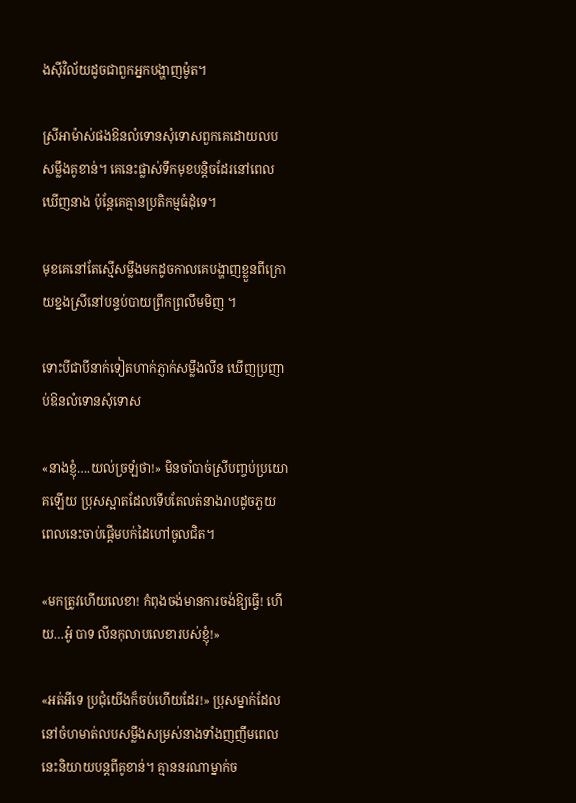ងស៊ីវិល័យដូចជាពួកអ្នកបង្ហាញម៉ូត។

ស្រីអាម៉ាស់ផងឱនលំទោនសុំទោសពួកគេដោយលបសម្លឹងគូខាន់។ គេនេះផ្លាស់ទឹកមុខបន្តិចដែរនៅពេលឃើញនាង ប៉ុន្តែគេគ្មានប្រតិកម្មធំដុំទេ។

មុខគេនៅតែស្មើសម្លឹងមកដូចកាលគេបង្ហាញខ្លួនពីក្រោយខ្នងស្រីនៅបន្ទប់បាយព្រឹកព្រលឹមមិញ ។

ទោះបីជាបីនាក់ទៀតហាក់ភ្ញាក់សម្លឹងលីន ឃើញប្រញាប់ឱនលំទោនសុំទោស

«នាងខ្ញុំ….យល់ច្រឡំថា!» មិនចាំបាច់ស្រីបញ្ចប់ប្រយោគឡើយ ប្រុសស្អាតដែលទើបតែលត់នាងរាបដូចភួយ ពេលនេះចាប់ផ្ដើមបក់ដៃហៅចូលជិត។

«មកត្រូវហើយលេខា! កំពុងចង់មានការចង់ឱ្យធ្វើ! ហើយ…អូ៎ បាទ លីនកុលាបលេខារបស់ខ្ញុំ!»

«អត់អីទេ ប្រជុំយើងក៏ចប់ហើយដែរ!» ប្រុសម្នាក់ដែលនៅចំហមាត់លបសម្លឹងសម្រស់នាងទាំងញញឹមពេលនេះនិយាយបន្តពីគូខាន់។ គ្មាននរណាម្នាក់ច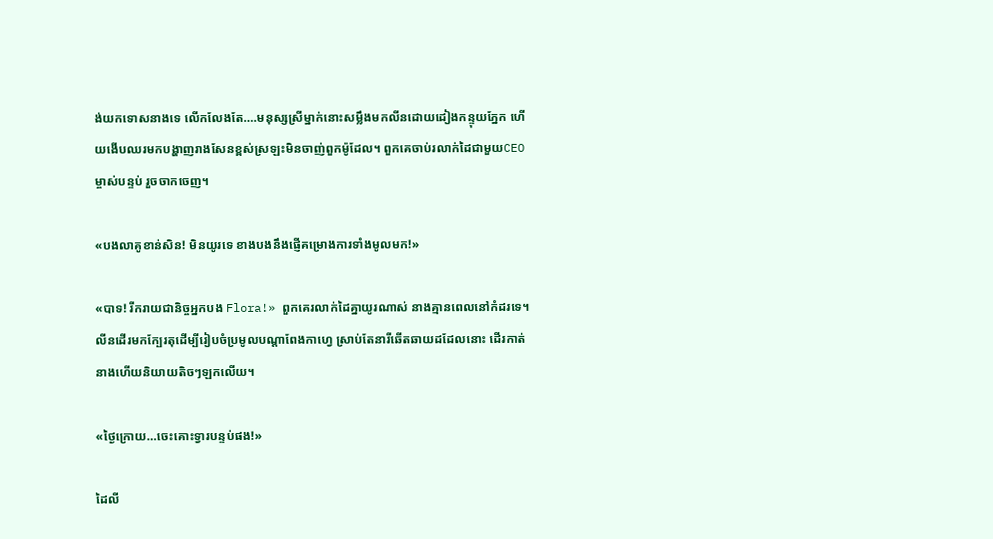ង់យកទោសនាងទេ លើកលែងតែ….មនុស្សស្រីម្នាក់នោះសម្លឹងមកលីនដោយដៀងកន្ទុយភ្នែក ហើយងើបឈរមកបង្ហាញរាងសែនខ្ពស់ស្រឡះមិនចាញ់ពួកម៉ូដែល។ ពួកគេចាប់រលាក់ដៃជាមួយCEOម្ចាស់បន្ទប់ រួចចាកចេញ។

«បងលាគូខាន់សិន! មិនយូរទេ ខាងបងនឹងផ្ញើគម្រោងការទាំងមូលមក!»

«បាទ! រីករាយជានិច្ចអ្នកបង Flora!» ពួកគេរលាក់ដៃគ្នាយូរណាស់ នាងគ្មានពេលនៅកំដរទេ។ លីនដើរមកក្បែរតុដើម្បីរៀបចំប្រមូលបណ្ដាពែងកាហ្វេ ស្រាប់តែនារីឆើតឆាយដដែលនោះ ដើរកាត់នាងហើយនិយាយតិចៗឡកលើយ។

«ថ្ងៃក្រោយ…ចេះគោះទ្វារបន្ទប់ផង!»

ដៃលី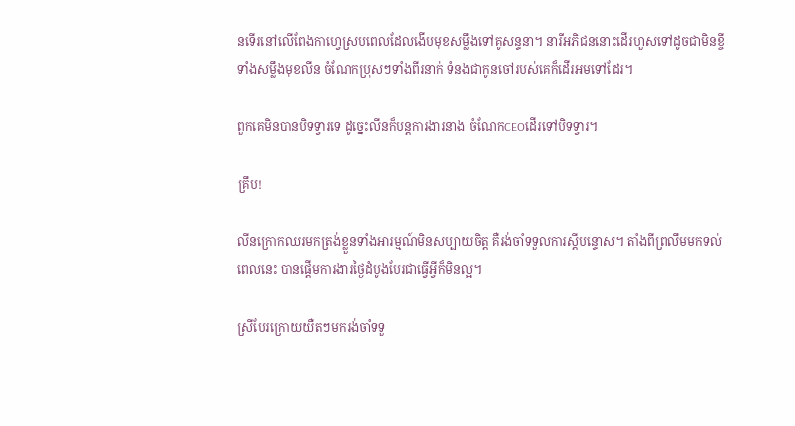នទើរនៅលើពែងកាហ្វេស្របពេលដែលងើបមុខសម្លឹងទៅគូសន្ទនា។ នារីអភិជននោះដើរហួសទៅដូចជាមិនខ្ចីទាំងសម្លឹងមុខលីន ចំណែកប្រុសៗទាំងពីរនាក់ ទំនងជាកូនចៅរបស់គេក៏ដើរអមទៅដែរ។

ពួកគេមិនបានបិទទ្វារទេ ដូច្នេះលីនក៏បន្តការងារនាង ចំណែកCEOដើរទៅបិទទ្វារ។

គ្រឹប!

លីនក្រោកឈរមកត្រង់ខ្លួនទាំងអារម្មណ៍មិនសប្បាយចិត្ត គឺរង់ចាំទទួលការស្តីបន្ទោស។ តាំងពីព្រលឹមមកទល់ពេលនេះ បានផ្តើមការងារថ្ងៃដំបូងបែរជាធ្វើអ្វីក៏មិនល្អ។

ស្រីបែរក្រោយយឺតៗមករង់ចាំទទួ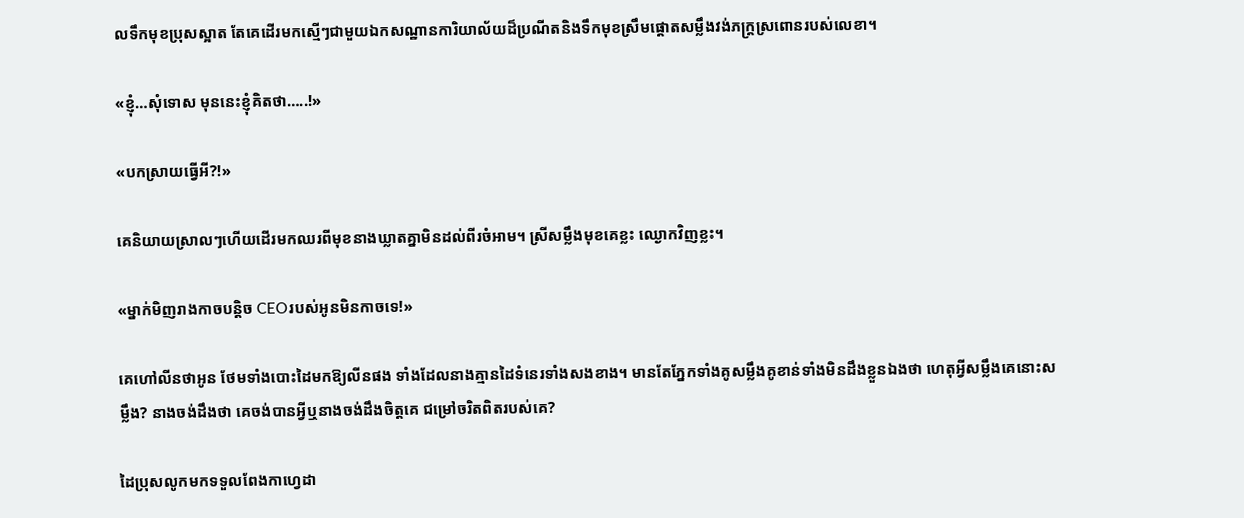លទឹកមុខប្រុសស្អាត តែគេដើរមកស្មើៗជាមួយឯកសណ្ឋានការិយាល័យដ៏ប្រណីតនិងទឹកមុខស្រឹមផ្តោតសម្លឹងវង់ភក្ត្រស្រពោនរបស់លេខា។

«ខ្ញុំ…សុំទោស មុននេះខ្ញុំគិតថា…..!»

«បកស្រាយធ្វើអី?!»

គេនិយាយស្រាលៗហើយដើរមកឈរពីមុខនាងឃ្លាតគ្នាមិនដល់ពីរចំអាម។ ស្រីសម្លឹងមុខគេខ្លះ ឈ្ងោកវិញខ្លះ។

«ម្នាក់មិញរាងកាចបន្តិច CEOរបស់អូនមិនកាចទេ!»

គេហៅលីនថាអូន ថែមទាំងបោះដៃមកឱ្យលីនផង ទាំងដែលនាងគ្មានដៃទំនេរទាំងសងខាង។ មានតែភ្នែកទាំងគូសម្លឹងគូខាន់ទាំងមិនដឹងខ្លួនឯងថា ហេតុអ្វីសម្លឹងគេនោះសម្លឹង? នាងចង់ដឹងថា គេចង់បានអ្វីឬនាងចង់ដឹងចិត្តគេ ជម្រៅចរិតពិតរបស់គេ?

ដៃប្រុសលូកមកទទួលពែងកាហ្វេដា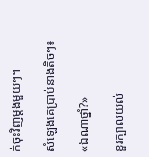ក់ចុះវិញម្តងមួយៗ។

សំឡេងគេប្រាប់នាងតិចៗ៖

«ឯណាថ្នាំ?»

ខួរក្បាលយល់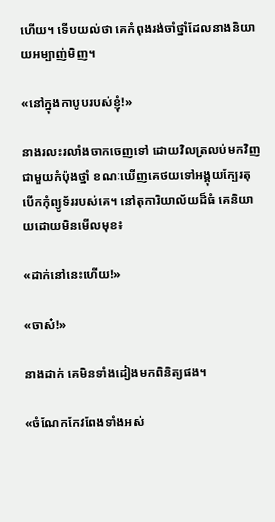ហើយ។ ទើបយល់ថា គេកំពុងរង់ចាំថ្នាំដែលនាងនិយាយអម្បាញ់មិញ។

«នៅក្នុងកាបូបរបស់ខ្ញុំ!»

នាងរលះរលាំងចាកចេញទៅ ដោយវិលត្រលប់មកវិញជាមួយកំប៉ុងថ្នាំ ខណៈឃើញគេថយទៅអង្គុយក្បែរតុបើកកុំព្យូទ័ររបស់គេ។ នៅតុការិយាល័យដ៏ធំ គេនិយាយដោយមិនមើលមុខ៖

«ដាក់នៅនេះហើយ!»

«ចាស៎!»

នាងដាក់ គេមិនទាំងដៀងមកពិនិត្យផង។

«ចំណែកកែវពែងទាំងអស់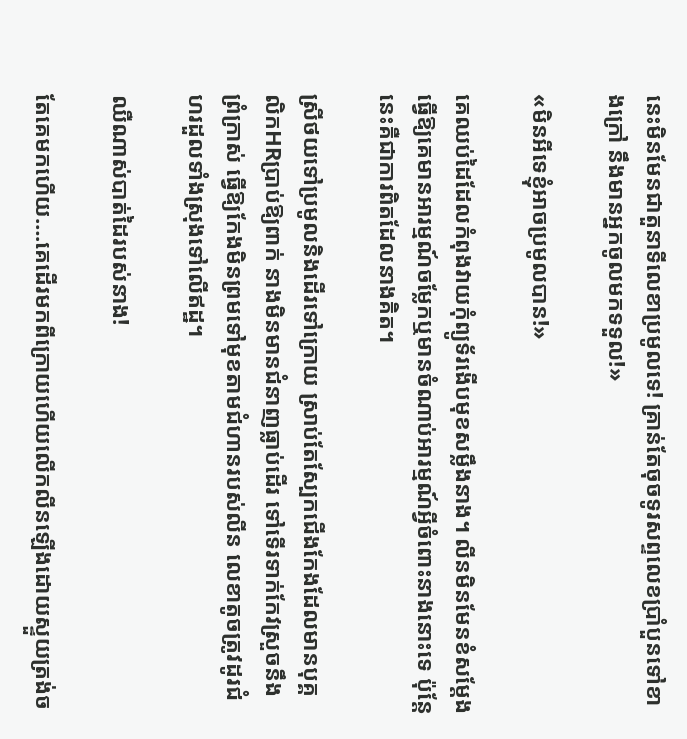នេះមិនមែនជាតួនាទីលេខាប្រមូលទេ! គ្រាន់តែចុចទូរសព្ទលេខប្រាំបួនទៅខាងក្រៅ នឹងមានអ្នកចូលមកទទួល!»

«មិនអីទេខ្ញុំអាចប្រមូលបាន!»

គេឈប់ដៃដែលកំពុងវាយកុំព្យូទ័រងើបមុខសម្លឹងនាង។ លីនមិនមែនខំសម្តែងធ្វើឱ្យគេមានអារម្មណ៍ចម្លែកឬមានចំណាប់អារម្មណ៍អ្វីចំពោះនាងនោះទេ ប៉ុន្តែនេះគឺជាការពិតដែលនាងគិត។

ស្រីថយទៅប្រមូលនិងដើរទៅក្រោយ ស្រាប់តែស្បែកជើងកែងដែលមានបុគ្គលិកHRប្រាប់ឱ្យពាក់ នាងមិនមានជំនាញធ្លាប់ដើរ ទៅទើរទាក់កែវស្រួចនឹងព្រំក្រាស់ ធ្វើឱ្យកែងមិនព្រមទៅមុខតាមជំហានរបស់លីន លេខាតូចត្រូវដូរជំហរដួលទាំងស្រុងទៅលើឥដ្ឋ។

ឈឺណាស់បាត់ដៃរបស់នាង!

តែគេមកហើយ….គេដើរមកពីក្រោយហើយលើកលីនឡើងដោយស្ទួយត្រង់ច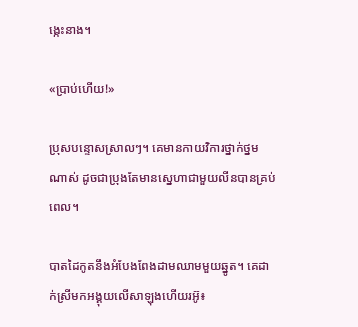ង្កេះនាង។

«ប្រាប់ហើយ!»

ប្រុសបន្ទោសស្រាលៗ។ គេមានកាយវិការថ្នាក់ថ្នមណាស់ ដូចជាប្រុងតែមានស្នេហាជាមួយលីនបានគ្រប់ពេល។

បាតដៃកូតនឹងអំបែងពែងដាមឈាមមួយឆ្នូត។ គេដាក់ស្រីមកអង្គុយលើសាឡុងហើយរអ៊ូ៖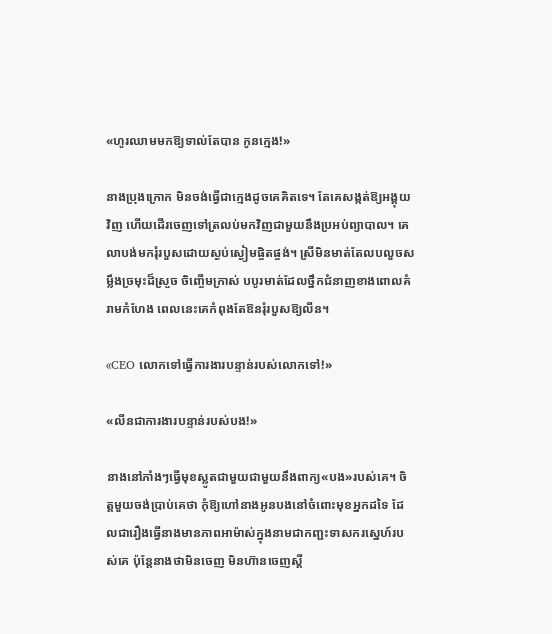«ហូរឈាមមកឱ្យទាល់តែបាន កូនក្មេង!»

នាងប្រុងក្រោក មិនចង់ធ្វើជាក្មេងដូចគេគិតទេ។ តែគេសង្កត់ឱ្យអង្គុយវិញ ហើយដើរចេញទៅត្រលប់មកវិញជាមួយនឹងប្រអប់ព្យាបាល។ គេលាបង់មករុំរបួសដោយស្ងប់ស្ងៀមផ្ចិតផ្ចង់។ ស្រីមិនមាត់តែលបលួចសម្លឹងច្រមុះដ៏ស្រួច ចិញ្ចើមក្រាស់ បបូរមាត់ដែលថ្នឹកជំនាញខាងពោលគំរាមកំហែង ពេលនេះគេកំពុងតែឱនរុំរបួសឱ្យលីន។

«CEO លោកទៅធ្វើការងារបន្ទាន់របស់លោកទៅ!»

«លីនជាការងារបន្ទាន់របស់បង!»

នាងនៅភាំងៗធ្វើមុខស្លូតជាមួយជាមួយនឹងពាក្យ«បង»របស់គេ។ ចិត្តមួយចង់ប្រាប់គេថា កុំឱ្យហៅនាងអូនបងនៅចំពោះមុខអ្នកដទៃ ដែលជារឿងធ្វើនាងមានភាពអាម៉ាស់ក្នុងនាមជាកញ្ជះទាសករស្នេហ៍របស់គេ ប៉ុន្តែនាងថាមិនចេញ មិនហ៊ានចេញស្តី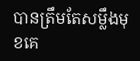បានត្រឹមតែសម្លឹងមុខគេ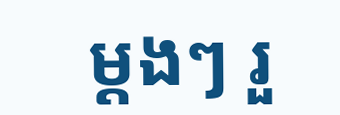ម្ដងៗ រួ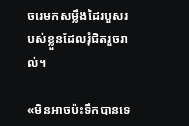ចរេមកសម្លឹងដៃរបួសរបស់ខ្លួនដែលរុំជិតរួចរាល់។

«មិនអាចប៉ះទឹកបានទេ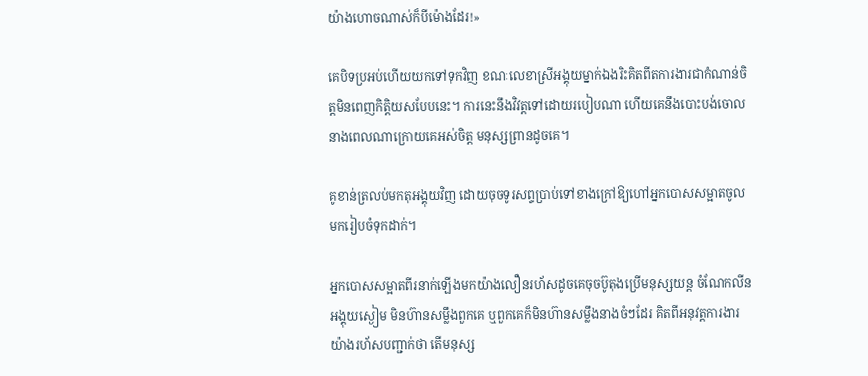យ៉ាងហោចណាស់ក៏បីម៉ោងដែរ!»

គេបិទប្រអប់ហើយយកទៅទុកវិញ ខណៈលេខាស្រីអង្គុយម្នាក់ឯងរិះគិតពីតការងារជាកំណាន់ចិត្តមិនពេញកិត្តិយសបែបនេះ។ ការនេះនឹងវិវត្តទៅដោយរបៀបណា ហើយគេនឹងបោះបង់ចោលនាងពេលណាក្រោយគេអស់ចិត្ត មនុស្សព្រានដូចគេ។

គូខាន់ត្រលប់មកតុអង្គុយវិញ ដោយចុចទូរសព្ទប្រាប់ទៅខាងក្រៅឱ្យហៅអ្នកបោសសម្អាតចូលមករៀបចំទុកដាក់។

អ្នកបោសសម្អាតពីរនាក់ឡើងមកយ៉ាងលឿនរហ័សដូចគេចុចប៊ូតុងប្រើមនុស្សយន្ត ចំណែកលីនអង្គុយស្ងៀម មិនហ៊ានសម្លឹងពួកគេ ឬពួកគេក៏មិនហ៊ានសម្លឹងនាងចំៗដែរ គិតពីអនុវត្តការងារយ៉ាងរហ័សបញ្ជាក់ថា តើមនុស្ស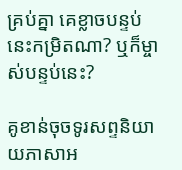គ្រប់គ្នា គេខ្លាចបន្ទប់នេះកម្រិតណា? ឬក៏ម្ចាស់បន្ទប់នេះ?

គូខាន់ចុចទូរសព្ទនិយាយភាសាអ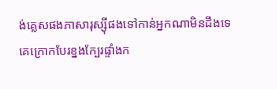ង់គ្លេសផងភាសារុស្ស៊ីផងទៅកាន់អ្នកណាមិនដឹងទេ គេក្រោកបែរខ្នងក្បែរផ្ទាំងក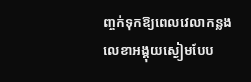ញ្ចក់ទុកឱ្យពេលវេលាកន្លងលេខាអង្គុយស្ងៀមបែប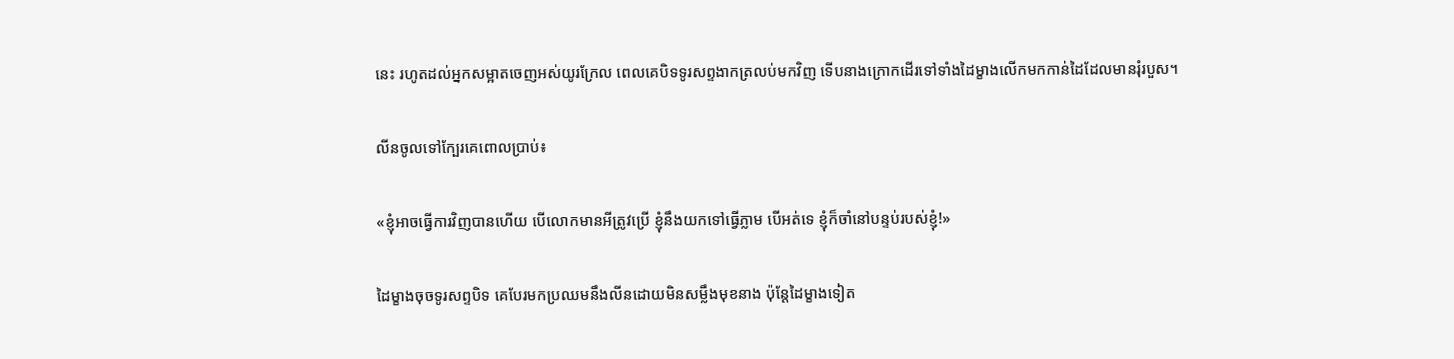នេះ រហូតដល់អ្នកសម្អាតចេញអស់យូរក្រែល ពេលគេបិទទូរសព្ទងាកត្រលប់មកវិញ ទើបនាងក្រោកដើរទៅទាំងដៃម្ខាងលើកមកកាន់ដៃដែលមានរុំរបួស។

លីនចូលទៅក្បែរគេពោលប្រាប់៖

«ខ្ញុំអាចធ្វើការវិញបានហើយ បើលោកមានអីត្រូវប្រើ ខ្ញុំនឹងយកទៅធ្វើភ្លាម បើអត់ទេ ខ្ញុំក៏ចាំនៅបន្ទប់របស់ខ្ញុំ!»

ដៃម្ខាងចុចទូរសព្ទបិទ គេបែរមកប្រឈមនឹងលីនដោយមិនសម្លឹងមុខនាង ប៉ុន្តែដៃម្ខាងទៀត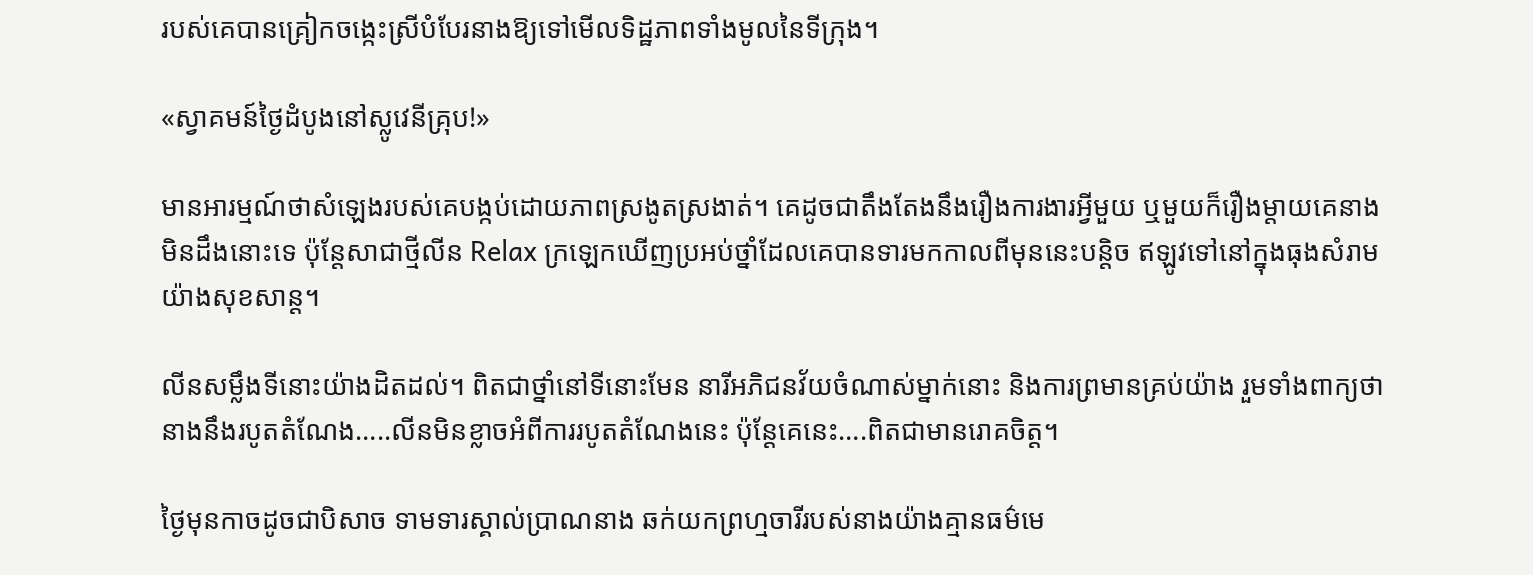របស់គេបានគ្រៀកចង្កេះស្រីបំបែរនាងឱ្យទៅមើលទិដ្ឋភាពទាំងមូលនៃទីក្រុង។

«ស្វាគមន៍ថ្ងៃដំបូងនៅស្លូវេនីគ្រុប!»

មានអារម្មណ៍ថាសំឡេងរបស់គេបង្កប់ដោយភាពស្រងូតស្រងាត់។ គេដូចជាតឹងតែងនឹងរឿងការងារអ្វីមួយ ឬមួយក៏រឿងម្តាយគេនាងមិនដឹងនោះទេ ប៉ុន្តែសាជាថ្មីលីន Relax ក្រឡេកឃើញប្រអប់ថ្នាំដែលគេបានទារមកកាលពីមុននេះបន្តិច ឥឡូវទៅនៅក្នុងធុងសំរាមយ៉ាងសុខសាន្ត។

លីនសម្លឹងទីនោះយ៉ាងដិតដល់។ ពិតជាថ្នាំនៅទីនោះមែន នារីអភិជនវ័យចំណាស់ម្នាក់នោះ និងការព្រមានគ្រប់យ៉ាង រួមទាំងពាក្យថានាងនឹងរបូតតំណែង…..លីនមិនខ្លាចអំពីការរបូតតំណែងនេះ ប៉ុន្តែគេនេះ….ពិតជាមានរោគចិត្ត។

ថ្ងៃមុនកាចដូចជាបិសាច ទាមទារស្គាល់ប្រាណនាង ឆក់យកព្រហ្មចារីរបស់នាងយ៉ាងគ្មានធម៌មេ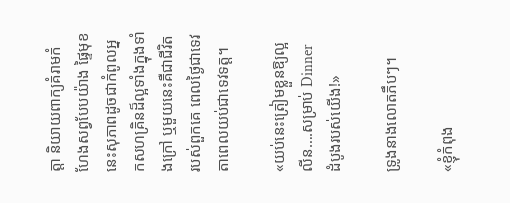ត្តា និយាយពាក្យគំរាមកំហែងសព្វបែបយ៉ាង ផ្ទៃមុខនេះសុភាពដូចជាកំពូលអ្នកសហគ្រិនដ៏ល្អទាំងក្នុងទាំងក្រៅ ឬមួយនេះគឺជាជីវិតរបស់ពួកគេ ពេលថ្ងៃជាទេវតាពេលយប់ជាទេវទត្ត។

«យប់នេះត្រៀមខ្លួនឱ្យល្អលីន….សម្រាប់ Dinner ដំបូងរបស់យើង!»

ទ្រូងនាងលោតភឹបៗ។

«ខ្ញុំកំពុង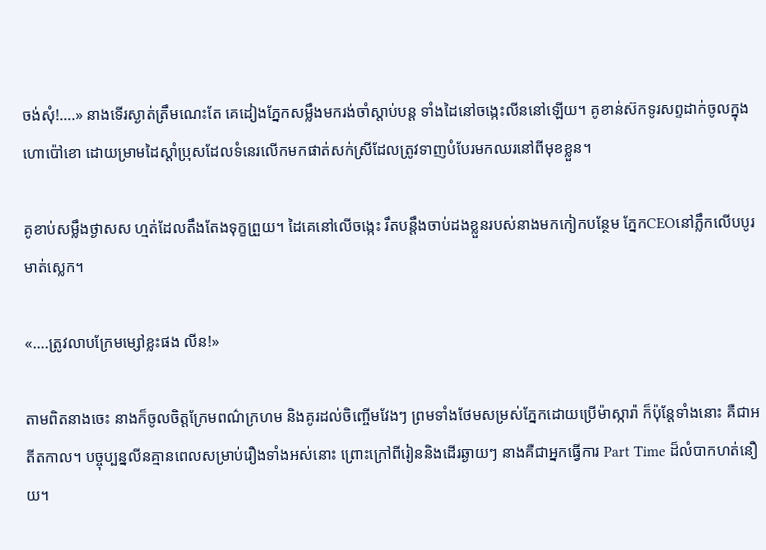ចង់សុំ!….» នាងទើរស្ងាត់ត្រឹមណេះតែ គេដៀងភ្នែកសម្លឹងមករង់ចាំស្តាប់បន្ត ទាំងដៃនៅចង្កេះលីននៅឡើយ។ គូខាន់ស៊កទូរសព្ទដាក់ចូលក្នុងហោប៉ៅខោ ដោយម្រាមដៃស្ដាំប្រុសដែលទំនេរលើកមកផាត់សក់ស្រីដែលត្រូវទាញបំបែរមកឈរនៅពីមុខខ្លួន។

គូខាប់សម្លឹងថ្ងាសស ហ្មត់ដែលតឹងតែងទុក្ខព្រួយ។ ដៃគេនៅលើចង្កេះ រឹតបន្តឹងចាប់ដងខ្លួនរបស់នាងមកកៀកបន្ថែម ភ្នែកCEOនៅភ្លឹកលើបបូរមាត់ស្លេក។

«….ត្រូវលាបក្រែមម្សៅខ្លះផង លីន!»

តាមពិតនាងចេះ នាងក៏ចូលចិត្តក្រែមពណ៌ក្រហម និងគូរដល់ចិញ្ចើមវែងៗ ព្រមទាំងថែមសម្រស់ភ្នែកដោយប្រើម៉ាស្ការ៉ា ក៏ប៉ុន្តែទាំងនោះ គឺជាអតីតកាល។ បច្ចុប្បន្នលីនគ្មានពេលសម្រាប់រឿងទាំងអស់នោះ ព្រោះក្រៅពីរៀននិងដើរឆ្ងាយៗ នាងគឺជាអ្នកធ្វើការ Part Time ដ៏លំបាកហត់នឿយ។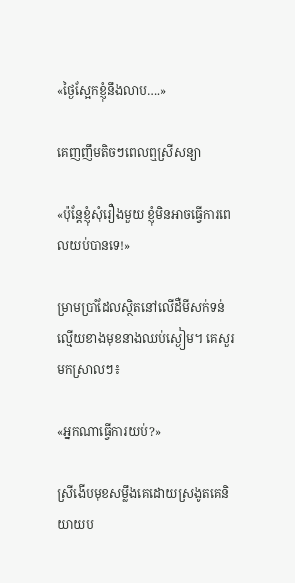«ថ្ងៃស្អែកខ្ញុំនឹងលាប….»

គេញញឹមតិចៗពេលឮស្រីសន្យា

«ប៉ុន្តែខ្ញុំសុំរឿងមួយ ខ្ញុំមិនអាចធ្វើការពេលយប់បានទេ!»

ម្រាមប្រាំដែលស្ថិតនៅលើដឺមីសក់ទន់ល្មើយខាងមុខនាងឈប់ស្ងៀម។ គេសួរមកស្រាលៗ៖

«អ្នកណាធ្វើការយប់?»

ស្រីងើបមុខសម្លឹងគេដោយស្រងូតគេនិយាយប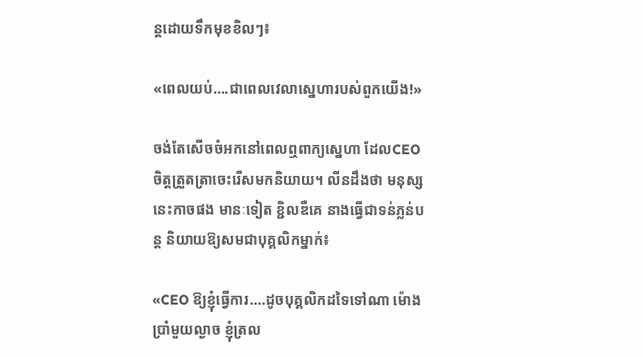ន្តដោយទឹកមុខខិលៗ៖

«ពេលយប់….ជាពេលវេលាស្នេហារបស់ពួកយើង!»

ចង់តែសើចចំអកនៅពេលឮពាក្យស្នេហា ដែលCEOចិត្តត្រួតត្រាចេះរើសមកនិយាយ។ លីនដឹងថា មនុស្សនេះកាចផង មានៈទៀត ខ្ជិលឌឺគេ នាងធ្វើជាទន់ភ្លន់បន្ត និយាយឱ្យសមជាបុគ្គលិកម្នាក់៖

«CEO ឱ្យខ្ញុំធ្វើការ….ដូចបុគ្គលិកដទៃទៅណា ម៉ោងប្រាំមួយល្ងាច ខ្ញុំត្រល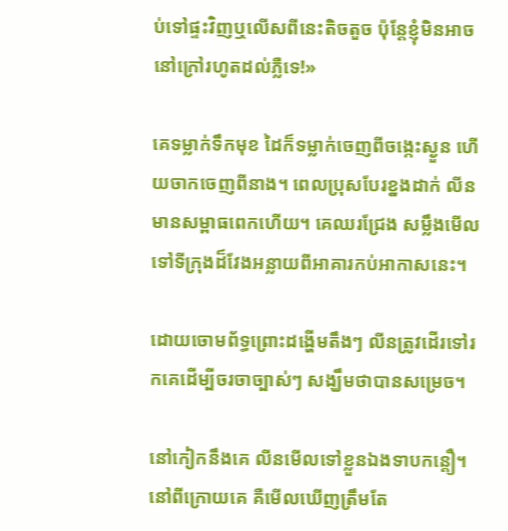ប់ទៅផ្ទះវិញឬលើសពីនេះតិចតួច ប៉ុន្តែខ្ញុំមិនអាចនៅក្រៅរហូតដល់ភ្លឺទេ!»

គេទម្លាក់ទឹកមុខ ដៃក៏ទម្លាក់ចេញពីចង្កេះស្ងួន ហើយចាកចេញពីនាង។ ពេលប្រុសបែរខ្នងដាក់ លីនមានសម្ពាធពេកហើយ។ គេឈរជ្រែង សម្លឹងមើលទៅទីក្រុងដ៏វែងអន្លាយពីអាគារកប់អាកាសនេះ។

ដោយចោមព័ទ្ធព្រោះដង្ហើមតឹងៗ លីនត្រូវដើរទៅរកគេដើម្បីចរចាច្បាស់ៗ សង្ឃឹមថាបានសម្រេច។

នៅកៀកនឹងគេ លីនមើលទៅខ្លួនឯងទាបកន្តឿ។ នៅពីក្រោយគេ គឺមើលឃើញត្រឹមតែ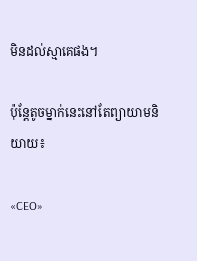មិនដល់ស្មាគេផង។

ប៉ុន្តែតូចម្នាក់នេះនៅតែព្យាយាមនិយាយ៖

«CEO»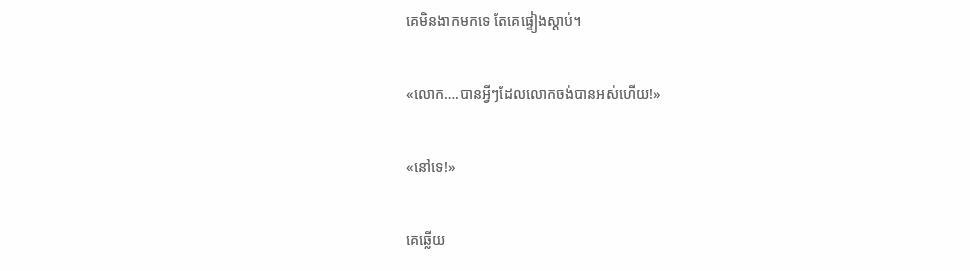គេមិនងាកមកទេ តែគេផ្ទៀងស្តាប់។

«លោក….បានអ្វីៗដែលលោកចង់បានអស់ហើយ!»

«នៅទេ!»

គេឆ្លើយ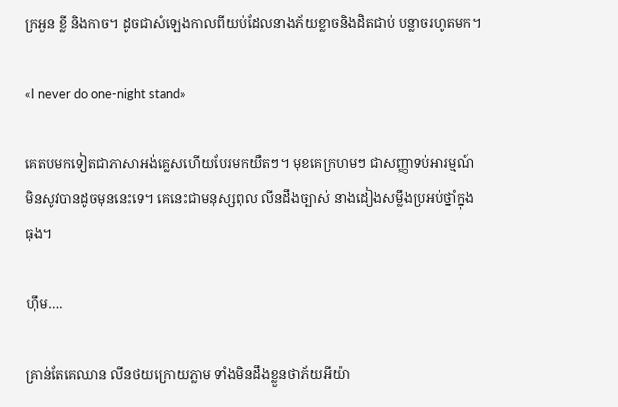ក្រអួន ខ្លី និងកាច។ ដូចជាសំឡេងកាលពីយប់ដែលនាងភ័យខ្លាចនិងដិតជាប់ បន្លាចរហូតមក។

«I never do one-night stand»

គេតបមកទៀតជាភាសាអង់គ្លេសហើយបែរមកយឺតៗ។ មុខគេក្រហមៗ ជាសញ្ញាទប់អារម្មណ៍មិនសូវបានដូចមុននេះទេ។ គេនេះជាមនុស្សពុល លីនដឹងច្បាស់ នាងដៀងសម្លឹងប្រអប់ថ្នាំក្នុងធុង។

ហ៊ឹម….

គ្រាន់តែគេឈាន លីនថយក្រោយភ្លាម ទាំងមិនដឹងខ្លួនថាភ័យអីយ៉ា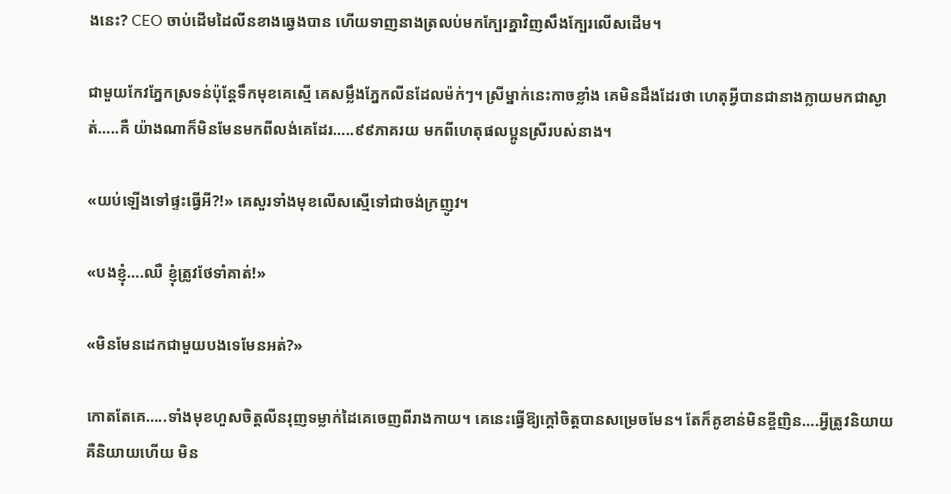ងនេះ? CEO ចាប់ដើមដៃលីនខាងឆ្វេងបាន ហើយទាញនាងត្រលប់មកក្បែរគ្នាវិញសឹងក្បែរលើសដើម។

ជាមួយកែវភ្នែកស្រទន់ប៉ុន្តែទឹកមុខគេស្មើ គេសម្លឹងភ្នែកលីនដែលម៉ក់ៗ។ ស្រីម្នាក់នេះកាចខ្លាំង គេមិនដឹងដែរថា ហេតុអ្វីបានជានាងក្លាយមកជាស្ងាត់…..គឺ យ៉ាងណាក៏មិនមែនមកពីលង់គេដែរ…..៩៩ភាគរយ មកពីហេតុផលប្អូនស្រីរបស់នាង។

«យប់ឡើងទៅផ្ទះធ្វើអី?!» គេសួរទាំងមុខលើសស្មើទៅជាចង់ក្រញូវ។

«បងខ្ញុំ….ឈឺ ខ្ញុំត្រូវថែទាំគាត់!»

«មិនមែនដេកជាមួយបងទេមែនអត់?»

កោតតែគេ…..ទាំងមុខហួសចិត្តលីនរុញទម្លាក់ដៃគេចេញពីរាងកាយ។ គេនេះធ្វើឱ្យក្តៅចិត្តបានសម្រេចមែន។ តែក៏គូខាន់មិនខ្ចីញិន….អ្វីត្រូវនិយាយគឺនិយាយហើយ មិន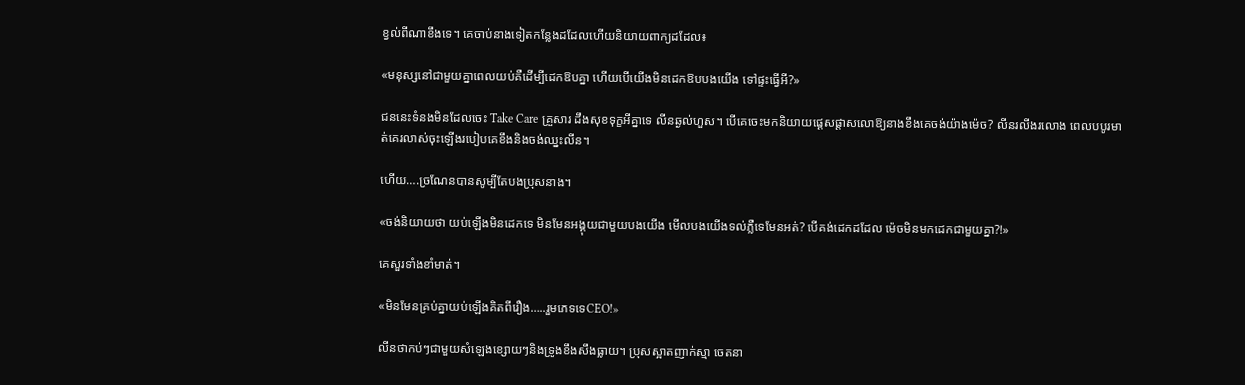ខ្វល់ពីណាខឹងទេ។ គេចាប់នាងទៀតកន្លែងដដែលហើយនិយាយពាក្យដដែល៖

«មនុស្សនៅជាមួយគ្នាពេលយប់គឺដើម្បីដេកឱបគ្នា ហើយបើយើងមិនដេកឱបបងយើង ទៅផ្ទះធ្វើអី?»

ជននេះទំនងមិនដែលចេះ Take Care គ្រួសារ ដឹងសុខទុក្ខអីគ្នាទេ លីនឆ្ងល់ហួស។ បើគេចេះមកនិយាយផ្ដេសផ្ដាសលោឱ្យនាងខឹងគេចង់យ៉ាងម៉េច? លីនរលីងរលោង ពេលបបូរមាត់គេរលាស់ចុះឡើងរបៀបគេខឹងនិងចង់ឈ្នះលីន។

ហើយ….ច្រណែនបានសូម្បីតែបងប្រុសនាង។

«ចង់និយាយថា យប់ឡើងមិនដេកទេ មិនមែនអង្គុយជាមួយបងយើង មើលបងយើងទល់ភ្លឺទេមែនអត់? បើគង់ដេកដដែល ម៉េចមិនមកដេកជាមួយគ្នា?!»

គេសួរទាំងខាំមាត់។

«មិនមែនគ្រប់គ្នាយប់ឡើងគិតពីរឿង…..រួមភេទទេCEO!»

លីនថាកប់ៗជាមួយសំឡេងខ្សោយៗនិងទ្រូងខឹងសឹងធ្លាយ។ ប្រុសស្អាតញាក់ស្មា ចេតនា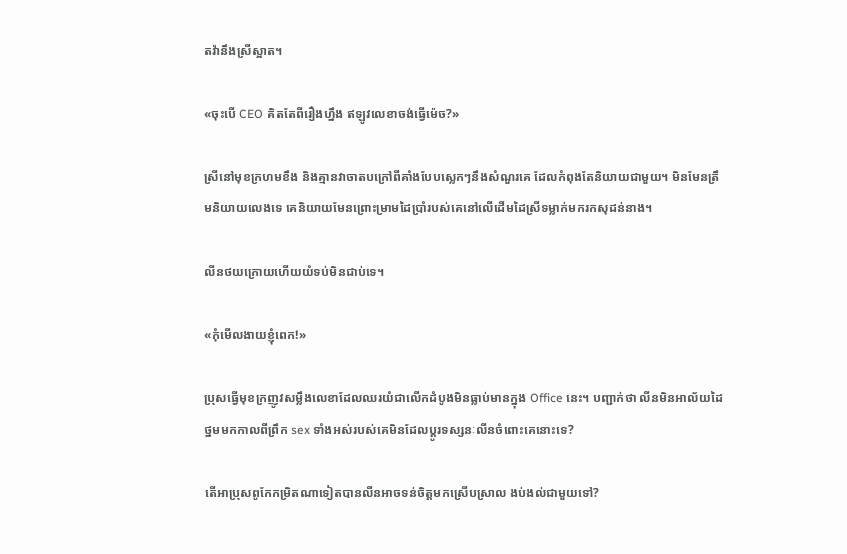តវ៉ានឹងស្រីស្អាត។

«ចុះបើ CEO គិតតែពីរឿងហ្នឹង ឥឡូវលេខាចង់ធ្វើម៉េច?»

ស្រីនៅមុខក្រហមខឹង និងគ្មានវាចាតបក្រៅពីគាំងបែបស្លេកៗនឹងសំណួរគេ ដែលកំពុងតែនិយាយជាមួយ។ មិនមែនត្រឹមនិយាយលេងទេ គេនិយាយមែនព្រោះម្រាមដៃប្រាំរបស់គេនៅលើដើមដៃស្រីទម្លាក់មករកសុដន់នាង។

លីនថយក្រោយហើយយំទប់មិនជាប់ទេ។

«កុំមើលងាយខ្ញុំពេក!»

ប្រុសធ្វើមុខក្រញូវសម្លឹងលេខាដែលឈរយំជាលើកដំបូងមិនធ្លាប់មានក្នុង Office នេះ។ បញ្ជាក់ថា លីនមិនអាល័យដៃថ្នមមកកាលពីព្រឹក sex ទាំងអស់របស់គេមិនដែលប្តូរទស្សនៈលីនចំពោះគេនោះទេ?

តើអាប្រុសពូកែកម្រិតណាទៀតបានលីនអាចទន់ចិត្តមកស្រើបស្រាល ងប់ងល់ជាមួយទៅ?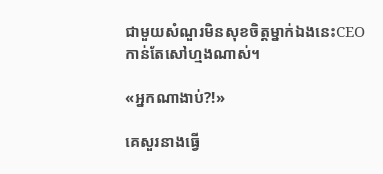ជាមួយសំណួរមិនសុខចិត្តម្នាក់ឯងនេះCEOកាន់តែសៅហ្មងណាស់។

«អ្នកណាងាប់?!»

គេសួរនាងធ្វើ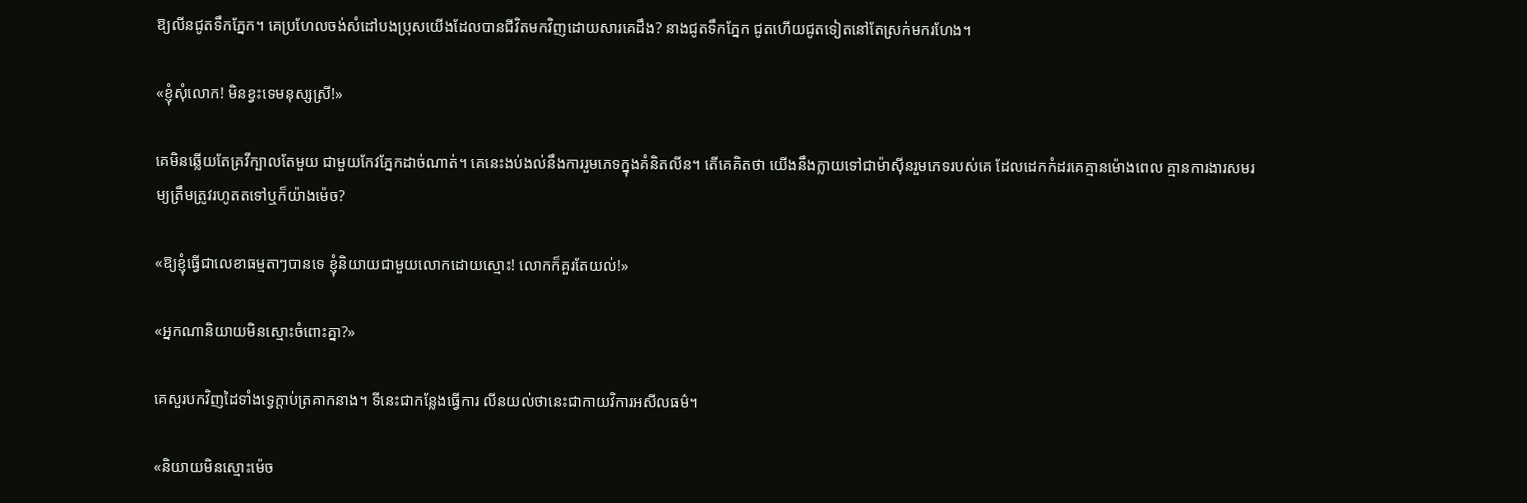ឱ្យលីនជូតទឹកភ្នែក។ គេប្រហែលចង់សំដៅបងប្រុសយើងដែលបានជីវិតមកវិញដោយសារគេដឹង? នាងជូតទឹកភ្នែក ជូតហើយជូតទៀតនៅតែស្រក់មករហែង។

«ខ្ញុំសុំលោក! មិនខ្វះទេមនុស្សស្រី!»

គេមិនឆ្លើយតែគ្រវីក្បាលតែមួយ ជាមួយកែវភ្នែកដាច់ណាត់។ គេនេះងប់ងល់នឹងការរួមភេទក្នុងគំនិតលីន។ តើគេគិតថា យើងនឹងក្លាយទៅជាម៉ាស៊ីនរួមភេទរបស់គេ ដែលដេកកំដរគេគ្មានម៉ោងពេល គ្មានការងារសមរម្យត្រឹមត្រូវរហូតតទៅឬក៏យ៉ាងម៉េច?

«ឱ្យខ្ញុំធ្វើជាលេខាធម្មតាៗបានទេ ខ្ញុំនិយាយជាមួយលោកដោយស្មោះ! លោកក៏គួរតែយល់!»

«អ្នកណានិយាយមិនស្មោះចំពោះគ្នា?»

គេសួរបកវិញដៃទាំងទ្វេក្តាប់ត្រគាកនាង។ ទីនេះជាកន្លែងធ្វើការ លីនយល់ថានេះជាកាយវិការអសីលធម៌។

«និយាយមិនស្មោះម៉េច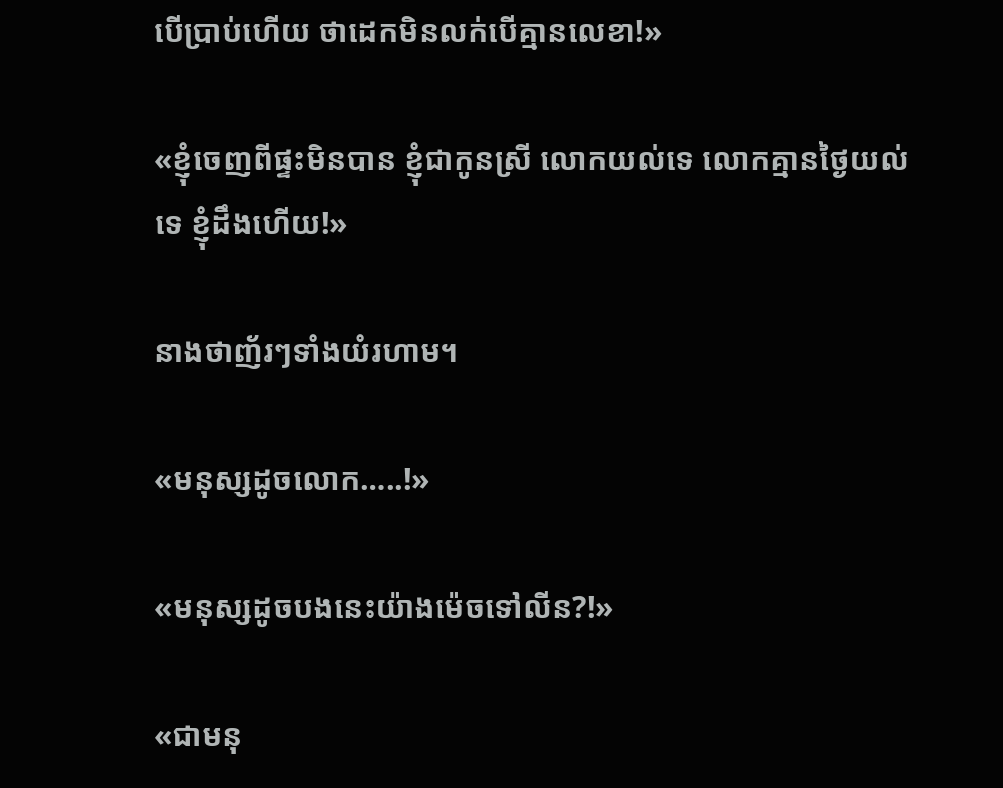បើប្រាប់ហើយ ថាដេកមិនលក់បើគ្មានលេខា!»

«ខ្ញុំចេញពីផ្ទះមិនបាន ខ្ញុំជាកូនស្រី លោកយល់ទេ លោកគ្មានថ្ងៃយល់ទេ ខ្ញុំដឹងហើយ!»

នាងថាញ័រៗទាំងយំរហាម។

«មនុស្សដូចលោក…..!»

«មនុស្សដូចបងនេះយ៉ាងម៉េចទៅលីន?!»

«ជាមនុ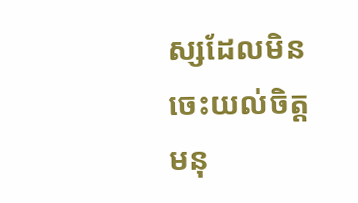ស្សដែលមិនចេះយល់ចិត្តមនុ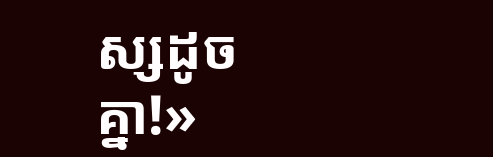ស្សដូចគ្នា!»